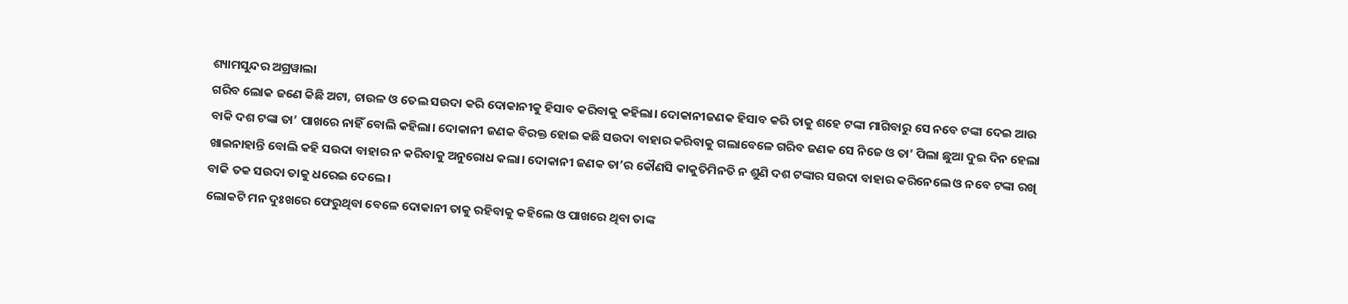ଶ୍ୟାମସୁନ୍ଦର ଅଗ୍ରୱାଲା
ଗରିବ ଲୋକ ଜଣେ କିଛି ଅଟା, ଚାଉଳ ଓ ତେଲ ସଉଦା କରି ଦୋକାନୀକୁ ହିସାବ କରିବାକୁ କହିଲା। ଦୋକାନୀଜଣକ ହିସାବ କରି ତାକୁ ଶହେ ଟଙ୍କା ମାଗିବାରୁ ସେ ନବେ ଟଙ୍କା ଦେଇ ଆଉ ବାକି ଦଶ ଟଙ୍କା ତା’ ପାଖରେ ନାହିଁ ବୋଲି କହିଲା। ଦୋକାନୀ ଜଣକ ବିରକ୍ତ ହୋଇ କଛି ସଉଦା ବାହାର କରିବାକୁ ଗଲାବେଳେ ଗରିବ ଜଣକ ସେ ନିଜେ ଓ ତା’ ପିଲା ଛୁଆ ଦୁଇ ଦିନ ହେଲା ଖାଇନାହାନ୍ତି ବୋଲି କହି ସଉଦା ବାହାର ନ କରିବାକୁ ଅନୁରୋଧ କଲା। ଦୋକାନୀ ଜଣକ ତା’ର କୌଣସି କାକୁତିମିନତି ନ ଶୁଣି ଦଶ ଟଙ୍କାର ସଉଦା ବାହାର କରିନେଲେ ଓ ନବେ ଟଙ୍କା ରଖି ବାକି ତକ ସଉଦା ତାକୁ ଧରେଇ ଦେଲେ।
ଲୋକଟି ମନ ଦୁଃଖରେ ଫେରୁଥିବା ବେଳେ ଦୋକାନୀ ତାକୁ ରହିବାକୁ କହିଲେ ଓ ପାଖରେ ଥିବା ତାଙ୍କ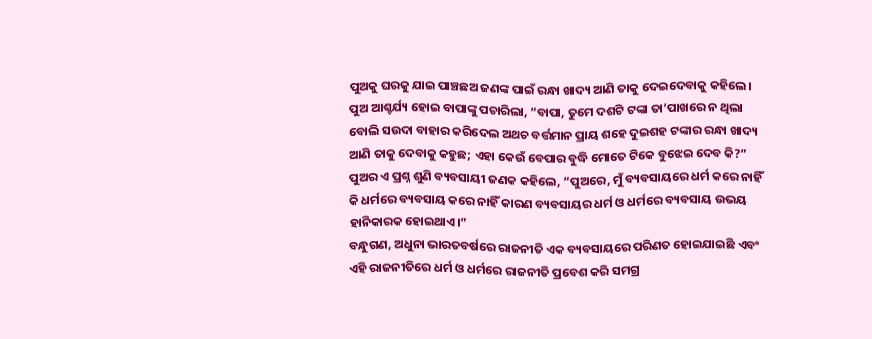ପୁଅକୁ ଘରକୁ ଯାଇ ପାଞ୍ଚଛଅ ଜଣଙ୍କ ପାଇଁ ରନ୍ଧା ଖାଦ୍ୟ ଆଣି ତାକୁ ଦେଇଦେବାକୁ କହିଲେ। ପୁଅ ଆଶ୍ଚର୍ଯ୍ୟ ହୋଇ ବାପାଙ୍କୁ ପଚାରିଲା, “ବାପା, ତୁମେ ଦଶଟି ଟଙ୍କା ତା’ପାଖରେ ନ ଥିଲା ବୋଲି ସଉଦା ବାହାର କରିଦେଲ ଅଥଚ ବର୍ତ୍ତମାନ ପ୍ରାୟ ଶହେ ଦୁଇଶହ ଟଙ୍କାର ରନ୍ଧା ଖାଦ୍ୟ ଆଣି ତାକୁ ଦେବାକୁ କହୁଛ; ଏହା କେଉଁ ବେପାର ବୁଦ୍ଧି ମୋତେ ଟିକେ ବୁଝେଇ ଦେବ କି?” ପୁଅର ଏ ପ୍ରଶ୍ନ ଶୁଣି ବ୍ୟବସାୟୀ ଜଣକ କହିଲେ, “ପୁଅରେ, ମୁଁ ବ୍ୟବସାୟରେ ଧର୍ମ କରେ ନାହିଁ କି ଧର୍ମରେ ବ୍ୟବସାୟ କରେ ନାହିଁ କାରଣ ବ୍ୟବସାୟର ଧର୍ମ ଓ ଧର୍ମରେ ବ୍ୟବସାୟ ଉଭୟ ହାନିକାରକ ହୋଇଥାଏ।”
ବନ୍ଧୁଗଣ, ଅଧୁନା ଭାରତବର୍ଷରେ ରାଜନୀତି ଏକ ବ୍ୟବସାୟରେ ପରିଣତ ହୋଇଯାଇଛି ଏବଂ ଏହି ରାଜନୀତିରେ ଧର୍ମ ଓ ଧର୍ମରେ ରାଜନୀତି ପ୍ରବେଶ କରି ସମଗ୍ର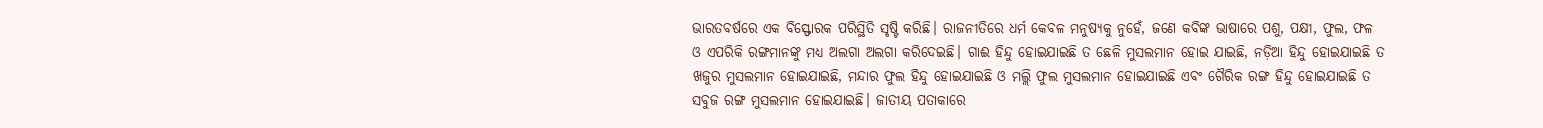ଭାରତବର୍ଷରେ ଏକ ବିସ୍ଫୋରକ ପରିସ୍ଥିତି ସୃଷ୍ଟି କରିଛି। ରାଜନୀତିରେ ଧର୍ମ କେବଳ ମନୁଷ୍ୟକୁ ନୁହେଁ, ଜଣେ କବିଙ୍କ ଭାଷାରେ ପଶୁ, ପକ୍ଷୀ, ଫୁଲ, ଫଳ ଓ ଏପରିକି ରଙ୍ଗମାନଙ୍କୁ ମଧ୍ୟ ଅଲଗା ଅଲଗା କରିଦେଇଛି। ଗାଈ ହିନ୍ଦୁ ହୋଇଯାଇଛି ତ ଛେଳି ମୁସଲମାନ ହୋଇ ଯାଇଛି, ନଡ଼ିଆ ହିନ୍ଦୁ ହୋଇଯାଇଛି ତ ଖଜୁର ମୁସଲମାନ ହୋଇଯାଇଛି, ମନ୍ଦାର ଫୁଲ ହିନ୍ଦୁ ହୋଇଯାଇଛି ଓ ମଲ୍ଲି ଫୁଲ ମୁସଲମାନ ହୋଇଯାଇଛି ଏବଂ ଗୈରିକ ରଙ୍ଗ ହିନ୍ଦୁ ହୋଇଯାଇଛି ତ ସବୁଜ ରଙ୍ଗ ମୁସଲମାନ ହୋଇଯାଇଛି। ଜାତୀୟ ପତାକାରେ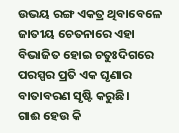ଉଭୟ ରଙ୍ଗ ଏକତ୍ର ଥିବାବେଳେ ଜାତୀୟ ଚେତନାରେ ଏହା ବିଭାଜିତ ହୋଇ ଚତୁଃଦିଗରେ ପରସ୍ପର ପ୍ରତି ଏକ ଘୃଣାର ବାତାବରଣ ସୃଷ୍ଟି କରୁଛି।
ଗାଈ ହେଉ କି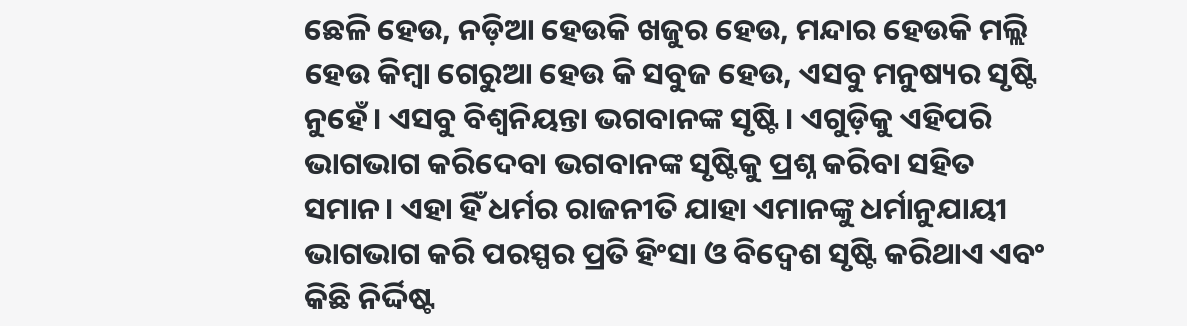ଛେଳି ହେଉ, ନଡ଼ିଆ ହେଉକି ଖଜୁର ହେଉ, ମନ୍ଦାର ହେଉକି ମଲ୍ଲି ହେଉ କିମ୍ବା ଗେରୁଆ ହେଉ କି ସବୁଜ ହେଉ, ଏସବୁ ମନୁଷ୍ୟର ସୃଷ୍ଟି ନୁହେଁ। ଏସବୁ ବିଶ୍ୱନିୟନ୍ତା ଭଗବାନଙ୍କ ସୃଷ୍ଟି। ଏଗୁଡ଼ିକୁ ଏହିପରି ଭାଗଭାଗ କରିଦେବା ଭଗବାନଙ୍କ ସୃଷ୍ଟିକୁ ପ୍ରଶ୍ନ କରିବା ସହିତ ସମାନ। ଏହା ହିଁ ଧର୍ମର ରାଜନୀତି ଯାହା ଏମାନଙ୍କୁ ଧର୍ମାନୁଯାୟୀ ଭାଗଭାଗ କରି ପରସ୍ପର ପ୍ରତି ହିଂସା ଓ ବିଦ୍ୱେଶ ସୃଷ୍ଟି କରିଥାଏ ଏବଂ କିଛି ନିର୍ଦ୍ଦିଷ୍ଟ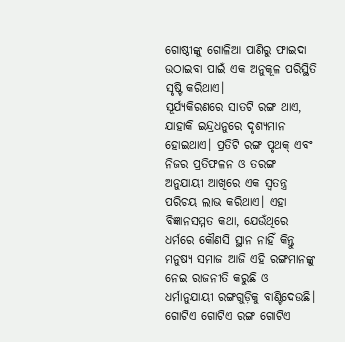ଗୋଷ୍ଠୀଙ୍କୁ ଗୋଳିଆ ପାଣିରୁ ଫାଇଦା ଉଠାଇବା ପାଇଁ ଏକ ଅନୁକୂଳ ପରିସ୍ଥିତି ସୃଷ୍ଟି କରିଥାଏ।
ସୂର୍ଯ୍ୟକିରଣରେ ସାତଟି ରଙ୍ଗ ଥାଏ, ଯାହାକି ଇନ୍ଦ୍ରଧନୁରେ ଦୃଶ୍ୟମାନ ହୋଇଥାଏ। ପ୍ରତିଟି ରଙ୍ଗ ପୃଥକ୍ ଏବଂ ନିଜର ପ୍ରତିଫଳନ ଓ ତରଙ୍ଗ ଅନୁଯାୟୀ ଆଖିରେ ଏକ ସ୍ୱତନ୍ତ୍ର ପରିଚୟ ଲାଭ କରିଥାଏ। ଏହା ବିଜ୍ଞାନସମ୍ମତ କଥା, ଯେଉଁଥିରେ ଧର୍ମରେ କୌଣସି ସ୍ଥାନ ନାହିଁ କିନ୍ତୁ ମନୁଷ୍ୟ ସମାଜ ଆଜି ଏହି ରଙ୍ଗମାନଙ୍କୁ ନେଇ ରାଜନୀତି କରୁଛି ଓ ଧର୍ମାନୁଯାୟୀ ରଙ୍ଗଗୁଡ଼ିକୁ ବାଣ୍ଟିଦେଉଛି। ଗୋଟିଏ ଗୋଟିଏ ରଙ୍ଗ ଗୋଟିଏ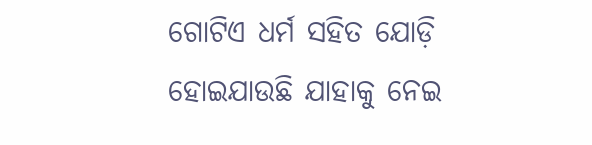ଗୋଟିଏ ଧର୍ମ ସହିତ ଯୋଡ଼ି ହୋଇଯାଉଛି ଯାହାକୁ ନେଇ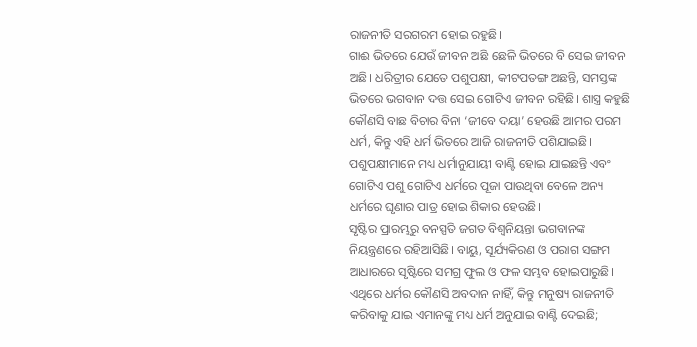ରାଜନୀତି ସରଗରମ ହୋଇ ରହୁଛି।
ଗାଈ ଭିତରେ ଯେଉଁ ଜୀବନ ଅଛି ଛେଳି ଭିତରେ ବି ସେଇ ଜୀବନ ଅଛି। ଧରିତ୍ରୀର ଯେତେ ପଶୁପକ୍ଷୀ, କୀଟପତଙ୍ଗ ଅଛନ୍ତି, ସମସ୍ତଙ୍କ ଭିତରେ ଭଗବାନ ଦତ୍ତ ସେଇ ଗୋଟିଏ ଜୀବନ ରହିଛି। ଶାସ୍ତ୍ର କହୁଛି କୌଣସି ବାଛ ବିଚାର ବିନା ‘ଜୀବେ ଦୟା’ ହେଉଛି ଆମର ପରମ ଧର୍ମ, କିନ୍ତୁ ଏହି ଧର୍ମ ଭିତରେ ଆଜି ରାଜନୀତି ପଶିଯାଇଛି। ପଶୁପକ୍ଷୀମାନେ ମଧ୍ୟ ଧର୍ମାନୁଯାୟୀ ବାଣ୍ଟି ହୋଇ ଯାଇଛନ୍ତି ଏବଂ ଗୋଟିଏ ପଶୁ ଗୋଟିଏ ଧର୍ମରେ ପୂଜା ପାଉଥିବା ବେଳେ ଅନ୍ୟ ଧର୍ମରେ ଘୃଣାର ପାତ୍ର ହୋଇ ଶିକାର ହେଉଛି।
ସୃଷ୍ଟିର ପ୍ରାରମ୍ଭରୁ ବନସ୍ପତି ଜଗତ ବିଶ୍ୱନିୟନ୍ତା ଭଗବାନଙ୍କ ନିୟନ୍ତ୍ରଣରେ ରହିଆସିଛି। ବାୟୁ, ସୂର୍ଯ୍ୟକିରଣ ଓ ପରାଗ ସଙ୍ଗମ ଆଧାରରେ ସୃଷ୍ଟିରେ ସମଗ୍ର ଫୁଲ ଓ ଫଳ ସମ୍ଭବ ହୋଇପାରୁଛି। ଏଥିରେ ଧର୍ମର କୌଣସି ଅବଦାନ ନାହିଁ, କିନ୍ତୁ ମନୁଷ୍ୟ ରାଜନୀତି କରିବାକୁ ଯାଇ ଏମାନଙ୍କୁ ମଧ୍ୟ ଧର୍ମ ଅନୁଯାଇ ବାଣ୍ଟି ଦେଇଛି;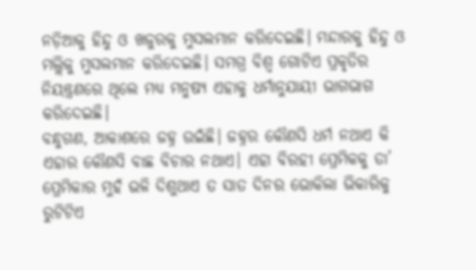ନଡ଼ିଆକୁ ହିନ୍ଦୁ ଓ ଖଜୁରକୁ ମୁସଲମାନ କରିଦେଇଛି। ମନ୍ଦାରକୁ ହିନ୍ଦୁ ଓ ମଲ୍ଲିକୁ ମୁସଲମାନ କରିଦେଇଛି। ସମଗ୍ର ବିଶ୍ୱ ଗୋଟିଏ ପ୍ରକୃତିର ନିୟନ୍ତ୍ରଣରେ ଥିଲେ ମଧ୍ୟ ମନୁଷ୍ୟ ଏହାକୁ ଧର୍ମାନୁଯାୟୀ ଭାଗଭାଗ କରିଦେଇଛି।
ବନ୍ଧୁଗଣ, ଆକାଶରେ ଜହ୍ନ ଉଇଁଛି। ଜହ୍ନର କୌଣସି ଧର୍ମ ନଥାଏ କି ଏହାର କୌଣସି ବାଛ ବିଚାର ନଥାଏ। ଏହା ବିରହୀ ପ୍ରେମିକକୁ ତା’ ପ୍ରେମିକାର ମୁହଁ ଭଳି ଦିଶୁଥାଏ ତ ସାତ ଦିନର ଭୋକିଲା ଭିକାରିକୁ ରୁଟିଟିଏ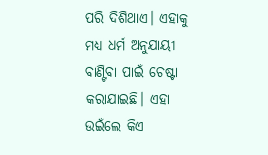ପରି ଦିଶିଥାଏ। ଏହାକୁ ମଧ୍ୟ ଧର୍ମ ଅନୁଯାୟୀ ବାଣ୍ଟିବା ପାଇଁ ଚେଷ୍ଟା କରାଯାଇଛି। ଏହା ଉଇଁଲେ କିଏ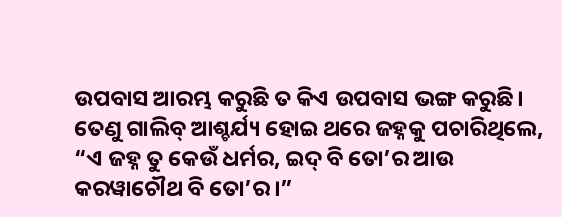ଉପବାସ ଆରମ୍ଭ କରୁଛି ତ କିଏ ଉପବାସ ଭଙ୍ଗ କରୁଛି। ତେଣୁ ଗାଲିବ୍ ଆଶ୍ଚର୍ଯ୍ୟ ହୋଇ ଥରେ ଜହ୍ନକୁ ପଚାରିଥିଲେ, “ଏ ଜହ୍ନ ତୁ କେଉଁ ଧର୍ମର, ଇଦ୍ ବି ତୋ’ର ଆଉ କରୱାଚୌଥ ବି ତୋ’ର।”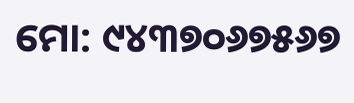ମୋ: ୯୪୩୭୦୬୭୫୬୭